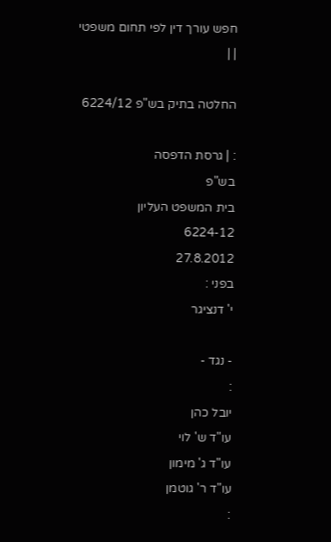חפש עורך דין לפי תחום משפטי
| |

החלטה בתיק בש"פ 6224/12

: | גרסת הדפסה
בש"פ
בית המשפט העליון
6224-12
27.8.2012
בפני :
י' דנציגר

- נגד -
:
יובל כהן
עו"ד ש' לוי
עו"ד ג' מימון
עו"ד ר' גוטמן
: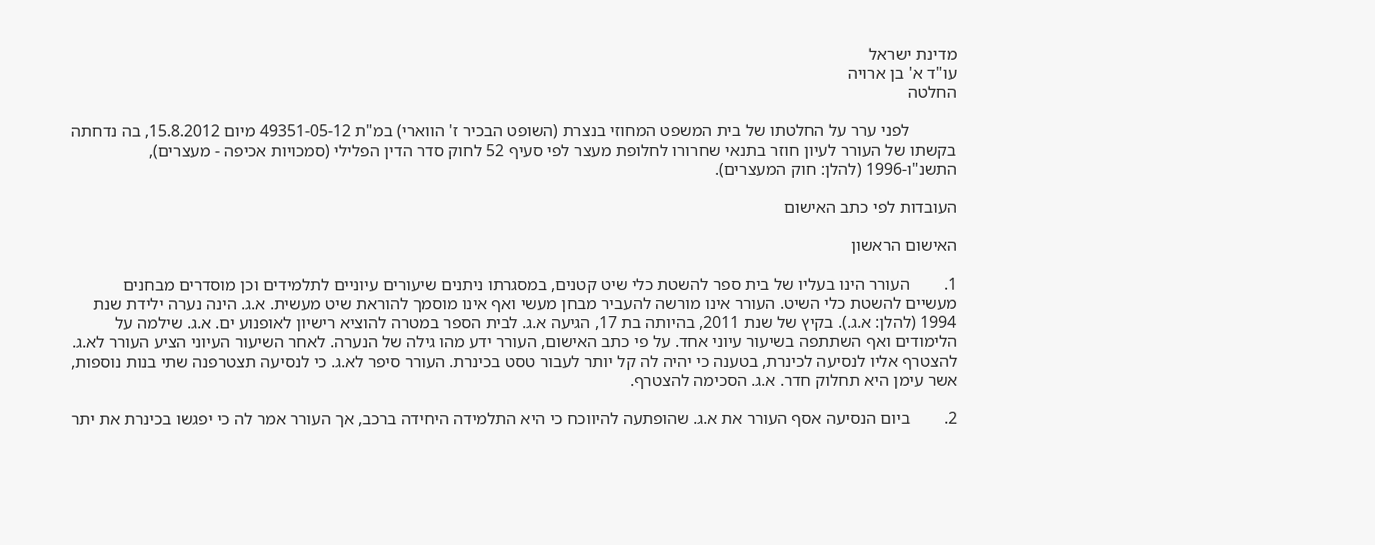מדינת ישראל
עו"ד א' בן ארויה
החלטה

           לפני ערר על החלטתו של בית המשפט המחוזי בנצרת (השופט הבכיר ז' הווארי) במ"ת 49351-05-12 מיום 15.8.2012, בה נדחתה בקשתו של העורר לעיון חוזר בתנאי שחרורו לחלופת מעצר לפי סעיף 52 לחוק סדר הדין הפלילי (סמכויות אכיפה - מעצרים), התשנ"ו-1996 (להלן: חוק המעצרים).

העובדות לפי כתב האישום

האישום הראשון

1.        העורר הינו בעליו של בית ספר להשטת כלי שיט קטנים, במסגרתו ניתנים שיעורים עיוניים לתלמידים וכן מוסדרים מבחנים מעשיים להשטת כלי השיט. העורר אינו מורשה להעביר מבחן מעשי ואף אינו מוסמך להוראת שיט מעשית. א.ג. הינה נערה ילידת שנת 1994 (להלן: א.ג.). בקיץ של שנת 2011, בהיותה בת 17, הגיעה א.ג. לבית הספר במטרה להוציא רישיון לאופנוע ים. א.ג. שילמה על הלימודים ואף השתתפה בשיעור עיוני אחד. על פי כתב האישום, העורר ידע מהו גילה של הנערה. לאחר השיעור העיוני הציע העורר לא.ג. להצטרף אליו לנסיעה לכינרת, בטענה כי יהיה לה קל יותר לעבור טסט בכינרת. העורר סיפר לא.ג. כי לנסיעה תצטרפנה שתי בנות נוספות, אשר עימן היא תחלוק חדר. א.ג. הסכימה להצטרף.

2.        ביום הנסיעה אסף העורר את א.ג. שהופתעה להיווכח כי היא התלמידה היחידה ברכב, אך העורר אמר לה כי יפגשו בכינרת את יתר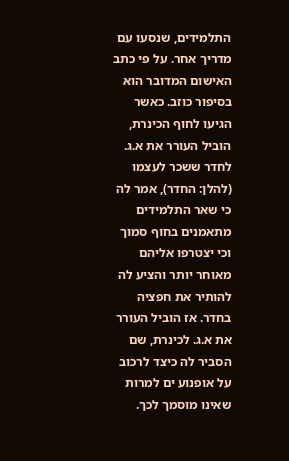התלמידים, שנסעו עם מדריך אחר. על פי כתב האישום המדובר הוא בסיפור כוזב. כאשר הגיעו לחוף הכינרת, הוביל העורר את א.ג. לחדר ששכר לעצמו (להלן: החדר), אמר לה כי שאר התלמידים מתאמנים בחוף סמוך וכי יצטרפו אליהם מאוחר יותר והציע לה להותיר את חפציה בחדר. אז הוביל העורר את א.ג. לכינרת, שם הסביר לה כיצד לרכוב על אופנוע ים למרות שאינו מוסמך לכך.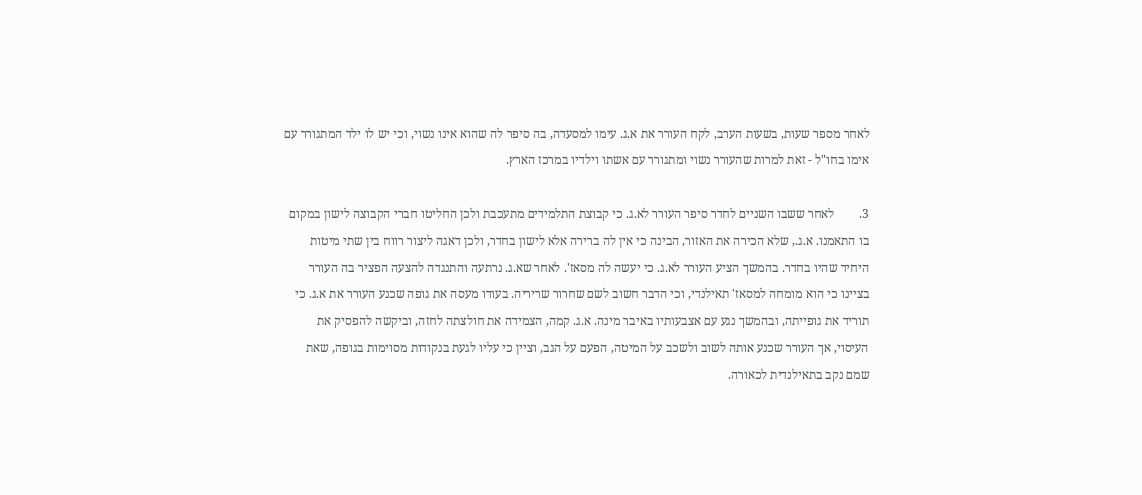לאחר מספר שעות, בשעות הערב, לקח העורר את א.ג. עימו למסעדה, בה סיפר לה שהוא אינו נשוי, וכי יש לו ילד המתגורר עם אימו בחו"ל - זאת למרות שהעורר נשוי ומתגורר עם אשתו וילדיו במרכז הארץ.

3.        לאחר ששבו השניים לחדר סיפר העורר לא.ג. כי קבוצת התלמידים מתעכבת ולכן החליטו חברי הקבוצה לישון במקום בו התאמנו. א.ג., שלא הכירה את האזור, הבינה כי אין לה ברירה אלא לישון בחדר, ולכן דאגה ליצור רווח בין שתי מיטות היחיד שהיו בחדר. בהמשך הציע העורר לא.ג. כי יעשה לה מסאז'. לאחר שא.ג. נרתעה והתנגדה להצעה הפציר בה העורר בציינו כי הוא מומחה למסאז' תאילנדי, וכי הדבר חשוב לשם שחרור שריריה. בעודו מעסה את גופה שכנע העורר את א.ג. כי תוריד את גופייתה, ובהמשך נגע עם אצבעותיו באיבר מינה. א.ג. קמה, הצמידה את חולצתה לחזה, וביקשה להפסיק את העיסוי, אך העורר שכנע אותה לשוב ולשכב על המיטה, הפעם על הגב, וציין כי עליו לגעת בנקודות מסוימות בגופה, שאת שמם נקב בתאילנדית לכאורה.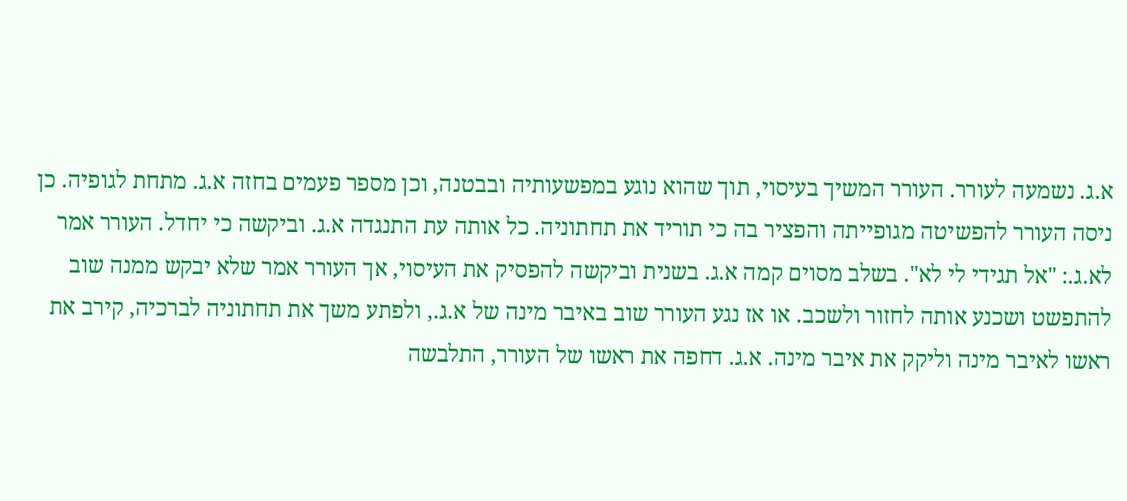א.ג. נשמעה לעורר. העורר המשיך בעיסוי, תוך שהוא נוגע במפשעותיה ובבטנה, וכן מספר פעמים בחזה א.ג. מתחת לגופיה. כן ניסה העורר להפשיטה מגופייתה והפציר בה כי תוריד את תחתוניה. כל אותה עת התנגדה א.ג. וביקשה כי יחדל. העורר אמר לא.ג.: "אל תגידי לי לא". בשלב מסוים קמה א.ג. בשנית וביקשה להפסיק את העיסוי, אך העורר אמר שלא יבקש ממנה שוב להתפשט ושכנע אותה לחזור ולשכב. או אז נגע העורר שוב באיבר מינה של א.ג., ולפתע משך את תחתוניה לברכיה, קירב את ראשו לאיבר מינה וליקק את איבר מינה. א.ג. דחפה את ראשו של העורר, התלבשה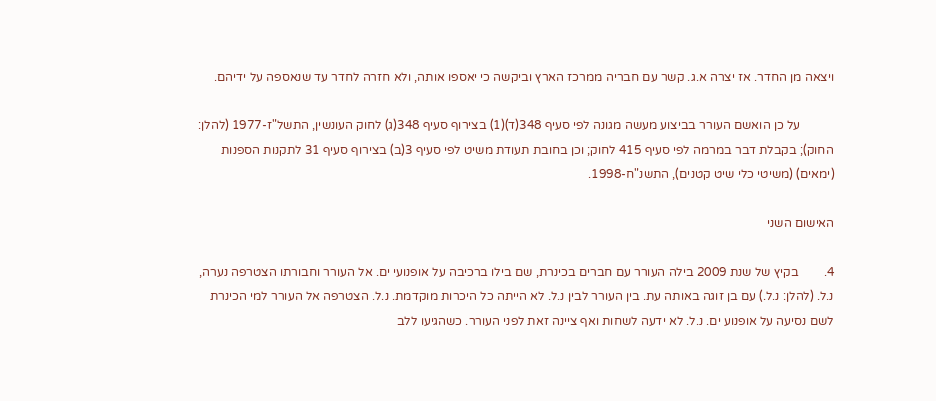ויצאה מן החדר. אז יצרה א.ג. קשר עם חבריה ממרכז הארץ וביקשה כי יאספו אותה, ולא חזרה לחדר עד שנאספה על ידיהם.

           על כן הואשם העורר בביצוע מעשה מגונה לפי סעיף 348(ד)(1) בצירוף סעיף 348(ג) לחוק העונשין, התשל"ז-1977 (להלן: החוק); בקבלת דבר במרמה לפי סעיף 415 לחוק; וכן בחובת תעודת משיט לפי סעיף 3(ב) בצירוף סעיף 31 לתקנות הספנות (ימאים) (משיטי כלי שיט קטנים), התשנ"ח-1998.

האישום השני

4.        בקיץ של שנת 2009 בילה העורר עם חברים בכינרת, שם בילו ברכיבה על אופנועי ים. אל העורר וחבורתו הצטרפה נערה, נ.ל. (להלן: נ.ל.) עם בן זוגה באותה עת. בין העורר לבין נ.ל. לא הייתה כל היכרות מוקדמת. נ.ל. הצטרפה אל העורר למי הכינרת לשם נסיעה על אופנוע ים. נ.ל. לא ידעה לשחות ואף ציינה זאת לפני העורר. כשהגיעו ללב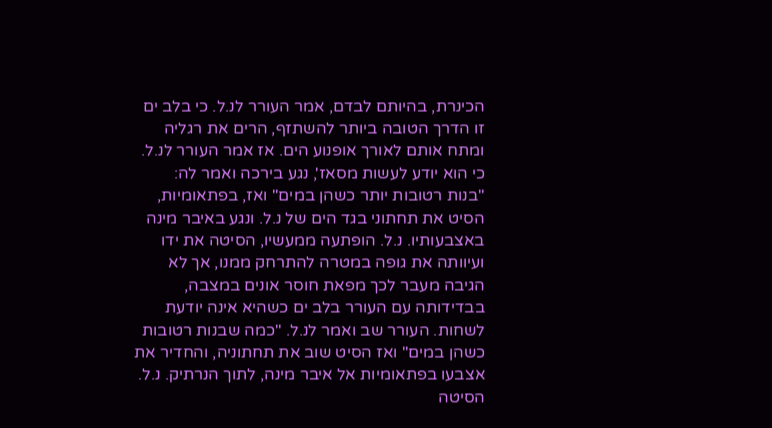הכינרת, בהיותם לבדם, אמר העורר לנ.ל. כי בלב ים זו הדרך הטובה ביותר להשתזף, הרים את רגליה ומתח אותם לאורך אופנוע הים. אז אמר העורר לנ.ל. כי הוא יודע לעשות מסאז', נגע בירכה ואמר לה: "בנות רטובות יותר כשהן במים" ואז, בפתאומיות, הסיט את תחתוני בגד הים של נ.ל. ונגע באיבר מינה באצבעותיו. נ.ל. הופתעה ממעשיו, הסיטה את ידו ועיוותה את גופה במטרה להתרחק ממנו, אך לא הגיבה מעבר לכך מפאת חוסר אונים במצבה, בבדידותה עם העורר בלב ים כשהיא אינה יודעת לשחות. העורר שב ואמר לנ.ל. "כמה שבנות רטובות כשהן במים" ואז הסיט שוב את תחתוניה, והחדיר את אצבעו בפתאומיות אל איבר מינה, לתוך הנרתיק. נ.ל. הסיטה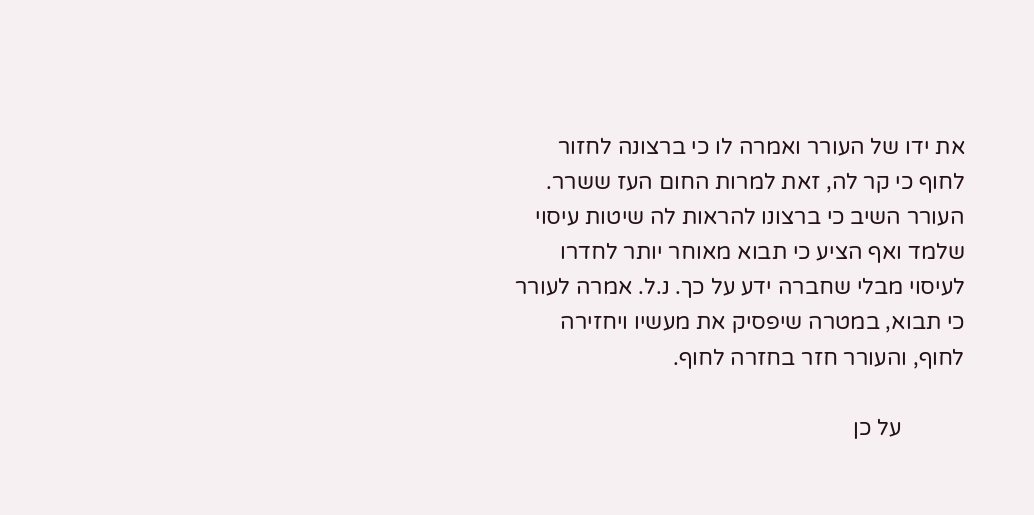את ידו של העורר ואמרה לו כי ברצונה לחזור לחוף כי קר לה, זאת למרות החום העז ששרר. העורר השיב כי ברצונו להראות לה שיטות עיסוי שלמד ואף הציע כי תבוא מאוחר יותר לחדרו לעיסוי מבלי שחברה ידע על כך. נ.ל. אמרה לעורר כי תבוא, במטרה שיפסיק את מעשיו ויחזירה לחוף, והעורר חזר בחזרה לחוף.

           על כן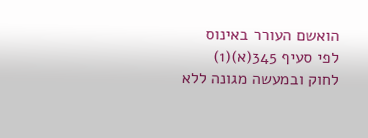הואשם העורר באינוס לפי סעיף 345(א)(1) לחוק ובמעשה מגונה ללא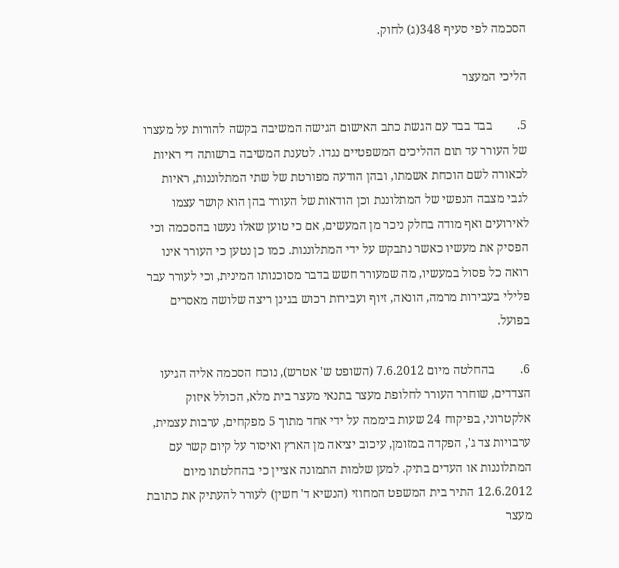הסכמה לפי סעיף 348(ג) לחוק.

הליכי המעצר

5.        בבד בבד עם הגשת כתב האישום הגישה המשיבה בקשה להורות על מעצרו של העורר עד תום ההליכים המשפטיים נגדו. לטענת המשיבה ברשותה די ראיות לכאורה לשם הוכחת אשמתו, ובהן הודעה מפורטת של שתי המתלוננות, ראיות לגבי מצבה הנפשי של המתלוננת וכן הודאות של העורר בהן הוא קושר עצמו לאירועים ואף מודה בחלק ניכר מן המעשים, אם כי טוען שאלו נעשו בהסכמה וכי הפסיק את מעשיו כאשר נתבקש על ידי המתלוננות. כמו כן נטען כי העורר אינו רואה כל פסול במעשיו, מה שמעורר חשש בדבר מסוכנותו המינית, וכי לעורר עבר פלילי בעבירות מרמה, הונאה, זיוף ועבירות רכוש בגינן ריצה שלושה מאסרים בפועל.

6.        בהחלטה מיום 7.6.2012 (השופט ש' אטרש), נוכח הסכמה אליה הגיעו הצדדים, שוחרר העורר לחלופת מעצר בתנאי מעצר בית מלא, הכולל איזוק אלקטרוני, בפיקוח 24 שעות ביממה על ידי אחד מתוך 5 מפקחים, ערבות עצמית, ערבויות צד ג', הפקדה במזומן, עיכוב יציאה מן הארץ ואיסור על קיום קשר עם המתלוננות או העדים בתיק. למען שלמות התמונה אציין כי בהחלטתו מיום 12.6.2012 התיר בית המשפט המחוזי (הנשיא ד' חשין) לעורר להעתיק את כתובת מעצר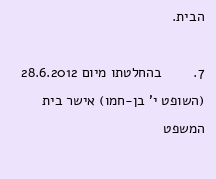הבית.

7.        בהחלטתו מיום 28.6.2012 (השופט י' בן-חמו) אישר בית המשפט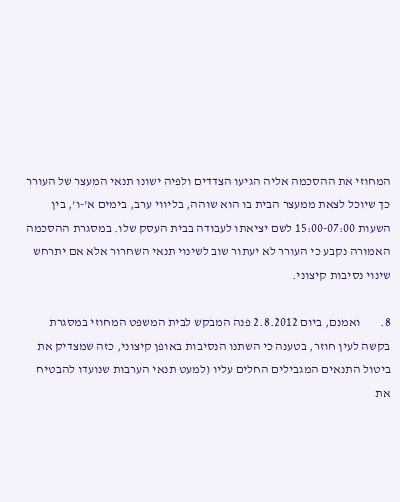המחוזי את ההסכמה אליה הגיעו הצדדים ולפיה ישונו תנאי המעצר של העורר כך שיוכל לצאת ממעצר הבית בו הוא שוהה, בליווי ערב, בימים א'-ו', בין השעות 15:00-07:00 לשם יציאתו לעבודה בבית העסק שלו. במסגרת ההסכמה האמורה נקבע כי העורר לא יעתור שוב לשינוי תנאי השחרור אלא אם יתרחש שינוי נסיבות קיצוני.

8.        ואמנם, ביום 2.8.2012 פנה המבקש לבית המשפט המחוזי במסגרת בקשה לעין חוזר, בטענה כי השתנו הנסיבות באופן קיצוני, כזה שמצדיק את ביטול התנאים המגבילים החלים עליו (למעט תנאי הערבות שנועדו להבטיח את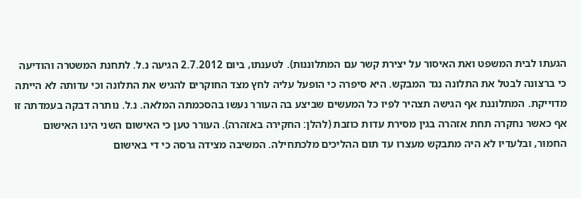הגעתו לבית המשפט ואת האיסור על יצירת קשר עם המתלוננות). לטענתו, ביום 2.7.2012 הגיעה נ.ל. לתחנת המשטרה והודיעה כי ברצונה לבטל את התלונה נגד המבקש. היא סיפרה כי הופעל עליה לחץ מצד החוקרים להגיש את התלונה וכי עדותה לא הייתה מדוייקת. המתלוננת אף הגישה תצהיר לפיו כל המעשים שביצע בה העורר נעשו בהסכמתה המלאה. נ.ל. נותרה דבקה בעמדתה זו אף כאשר נחקרה תחת אזהרה בגין מסירת עדות כוזבת (להלן: החקירה באזהרה). העורר טען כי האישום השני הינו האישום החמור, ובלעדיו לא היה מתבקש מעצרו עד תום ההליכים מלכתחילה. המשיבה מצידה גרסה כי די באישום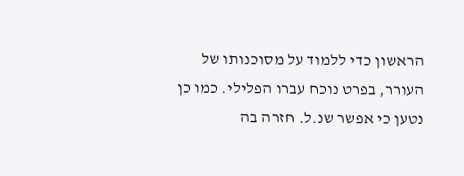הראשון כדי ללמוד על מסוכנותו של העורר, בפרט נוכח עברו הפלילי. כמו כן נטען כי אפשר שנ.ל. חזרה בה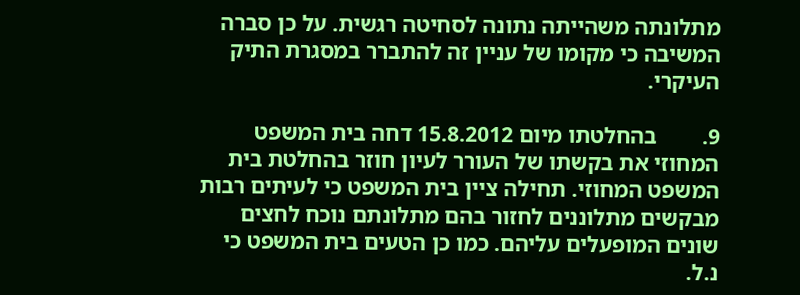מתלונתה משהייתה נתונה לסחיטה רגשית. על כן סברה המשיבה כי מקומו של עניין זה להתברר במסגרת התיק העיקרי.

9.        בהחלטתו מיום 15.8.2012 דחה בית המשפט המחוזי את בקשתו של העורר לעיון חוזר בהחלטת בית המשפט המחוזי. תחילה ציין בית המשפט כי לעיתים רבות מבקשים מתלוננים לחזור בהם מתלונתם נוכח לחצים שונים המופעלים עליהם. כמו כן הטעים בית המשפט כי נ.ל.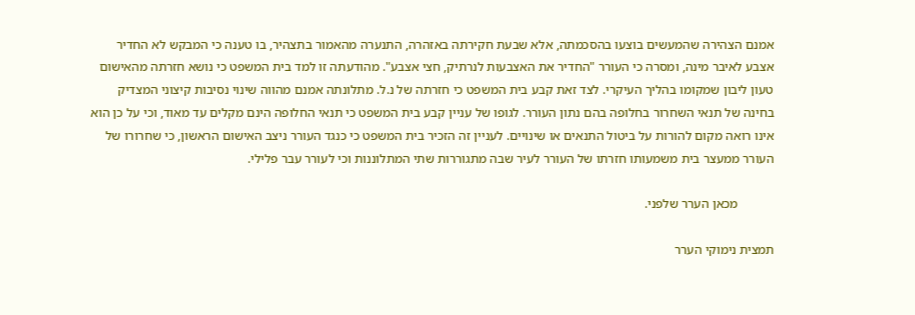אמנם הצהירה שהמעשים בוצעו בהסכמתה, אלא שבעת חקירתה באזהרה, התנערה מהאמור בתצהיר, בו טענה כי המבקש לא החדיר אצבע לאיבר מינה, ומסרה כי העורר "החדיר את האצבעות לנרתיק, חצי אצבע". מהודעתה זו למד בית המשפט כי נושא חזרתה מהאישום טעון ליבון שמקומו בהליך העיקרי. לצד זאת קבע בית המשפט כי חזרתה של נ.ל. מתלונתה אמנם מהווה שינוי נסיבות קיצוני המצדיק בחינה של תנאי השחרור בחלופה בהם נתון העורר. לגופו של עניין קבע בית המשפט כי תנאי החלופה הינם מקלים עד מאוד, וכי על כן הוא אינו רואה מקום להורות על ביטול התנאים או שינויים. לעניין זה הזכיר בית המשפט כי כנגד העורר ניצב האישום הראשון, כי שחרורו של העורר ממעצר בית משמעותו חזרתו של העורר לעיר שבה מתגוררות שתי המתלוננות וכי לעורר עבר פלילי.

           מכאן הערר שלפני.

תמצית נימוקי הערר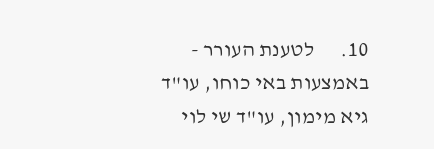10.      לטענת העורר - באמצעות באי כוחו, עו"ד גיא מימון, עו"ד שי לוי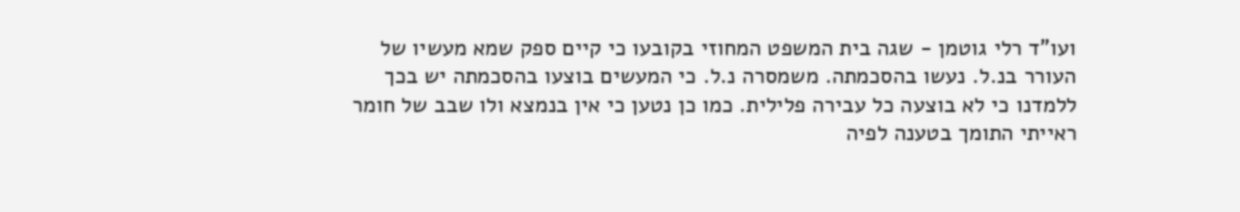ועו"ד רלי גוטמן - שגה בית המשפט המחוזי בקובעו כי קיים ספק שמא מעשיו של העורר בנ.ל. נעשו בהסכמתה. משמסרה נ.ל. כי המעשים בוצעו בהסכמתה יש בכך ללמדנו כי לא בוצעה כל עבירה פלילית. כמו כן נטען כי אין בנמצא ולו שבב של חומר ראייתי התומך בטענה לפיה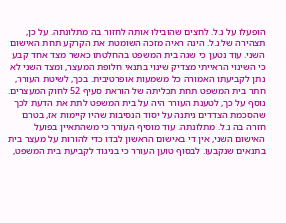הופעלו על נ.ל. לחצים שהובילו אותה לחזור בה מתלונתה. על כן, תצהירה של נ.ל. הינה ראיה מזכה השומטת את הקרקע תחת האישום השני. עוד נטען כי שגה בית המשפט בהחלטתו כאשר מצד אחד קבע כי השינוי הראייתי מצדיק שינוי בתנאי חלופת המעצר, ומצד השני לא נתן לקביעתו האמורה כל משמעות אופרטיבית. בכך, לשיטת העורר, חתר בית המשפט תחת תכליתה של הוראת סעיף 52 לחוק המעצרים. נוסף על כך, לטענת העורר היה על בית המשפט לתת את הדעת לכך שהסכמת הצדדים ניתנה על יסוד הנסיבות שהיו קיימות אז, בטרם חזרה בה נ.ל. מתלונתה. עוד מוסיף העורר כי משהתאיין בפועל האישום השני, אין די באישום הראשון לבדו כדי להורות על מעצר בית בתנאים שנקבעו. לבסוף טוען העורר כי בניגוד לקביעת בית המשפט,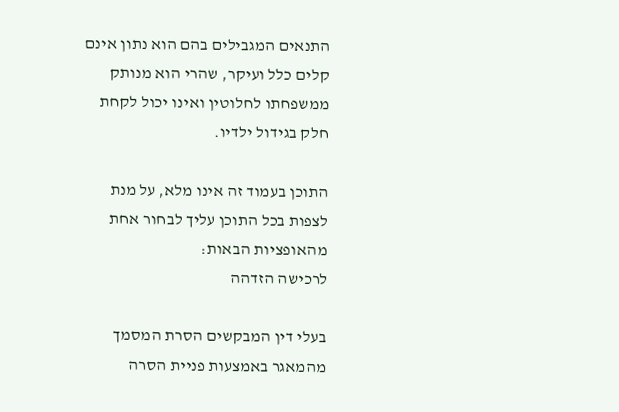התנאים המגבילים בהם הוא נתון אינם קלים כלל ועיקר, שהרי הוא מנותק ממשפחתו לחלוטין ואינו יכול לקחת חלק בגידול ילדיו.

התוכן בעמוד זה אינו מלא, על מנת לצפות בכל התוכן עליך לבחור אחת מהאופציות הבאות:
לרכישה הזדהה

בעלי דין המבקשים הסרת המסמך מהמאגר באמצעות פניית הסרה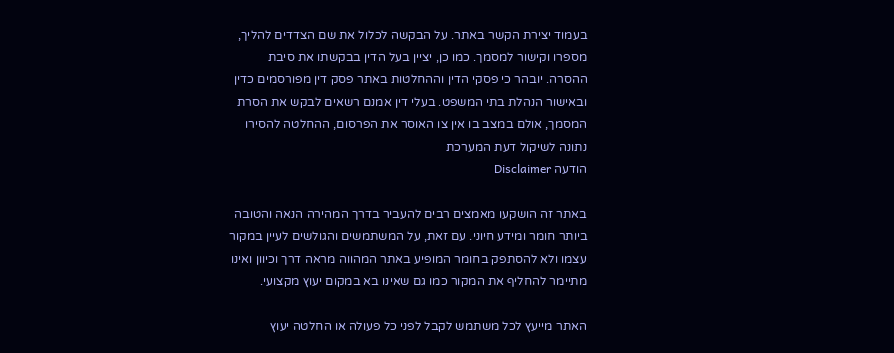בעמוד יצירת הקשר באתר. על הבקשה לכלול את שם הצדדים להליך, מספרו וקישור למסמך. כמו כן, יציין בעל הדין בבקשתו את סיבת ההסרה. יובהר כי פסקי הדין וההחלטות באתר פסק דין מפורסמים כדין ובאישור הנהלת בתי המשפט. בעלי דין אמנם רשאים לבקש את הסרת המסמך, אולם במצב בו אין צו האוסר את הפרסום, ההחלטה להסירו נתונה לשיקול דעת המערכת
הודעה Disclaimer

באתר זה הושקעו מאמצים רבים להעביר בדרך המהירה הנאה והטובה ביותר חומר ומידע חיוני. עם זאת, על המשתמשים והגולשים לעיין במקור עצמו ולא להסתפק בחומר המופיע באתר המהווה מראה דרך וכיוון ואינו מתיימר להחליף את המקור כמו גם שאינו בא במקום יעוץ מקצועי.

האתר מייעץ לכל משתמש לקבל לפני כל פעולה או החלטה יעוץ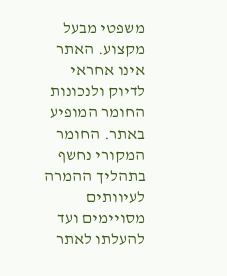משפטי מבעל מקצוע. האתר אינו אחראי לדיוק ולנכונות החומר המופיע באתר. החומר המקורי נחשף בתהליך ההמרה לעיוותים מסויימים ועד להעלתו לאתר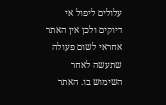עלולים ליפול אי דיוקים ולכן אין האתר אחראי לשום פעולה שתעשה לאחר השימוש בו. האתר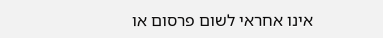אינו אחראי לשום פרסום או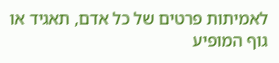לאמיתות פרטים של כל אדם, תאגיד או גוף המופיע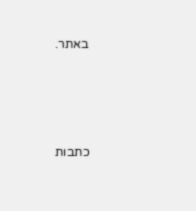באתר.




כתבות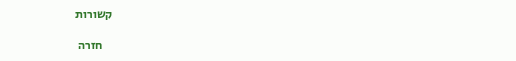קשורות

    חזרה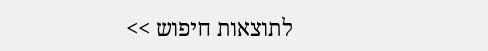לתוצאות חיפוש >>